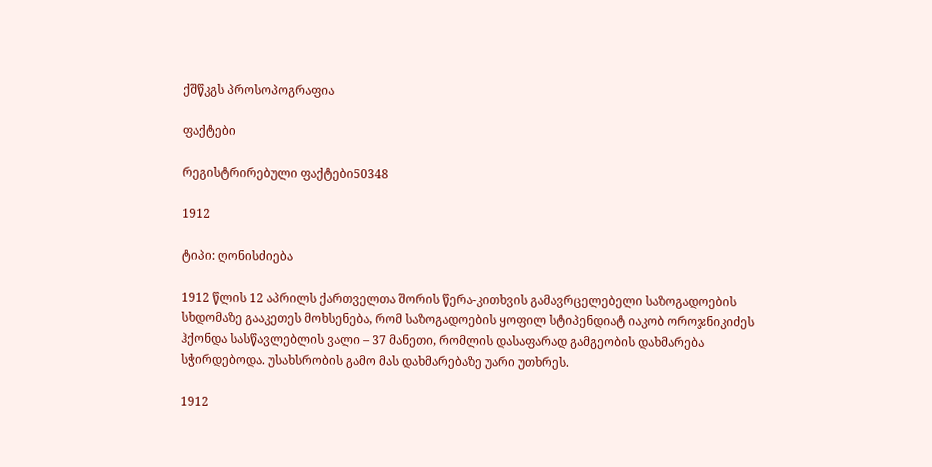ქშწკგს პროსოპოგრაფია

ფაქტები

რეგისტრირებული ფაქტები50348

1912

ტიპი: ღონისძიება

1912 წლის 12 აპრილს ქართველთა შორის წერა-კითხვის გამავრცელებელი საზოგადოების სხდომაზე გააკეთეს მოხსენება, რომ საზოგადოების ყოფილ სტიპენდიატ იაკობ ოროჯნიკიძეს ჰქონდა სასწავლებლის ვალი – 37 მანეთი, რომლის დასაფარად გამგეობის დახმარება სჭირდებოდა. უსახსრობის გამო მას დახმარებაზე უარი უთხრეს.

1912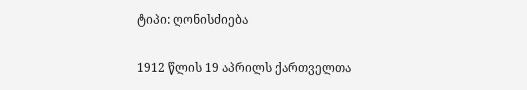ტიპი: ღონისძიება

1912 წლის 19 აპრილს ქართველთა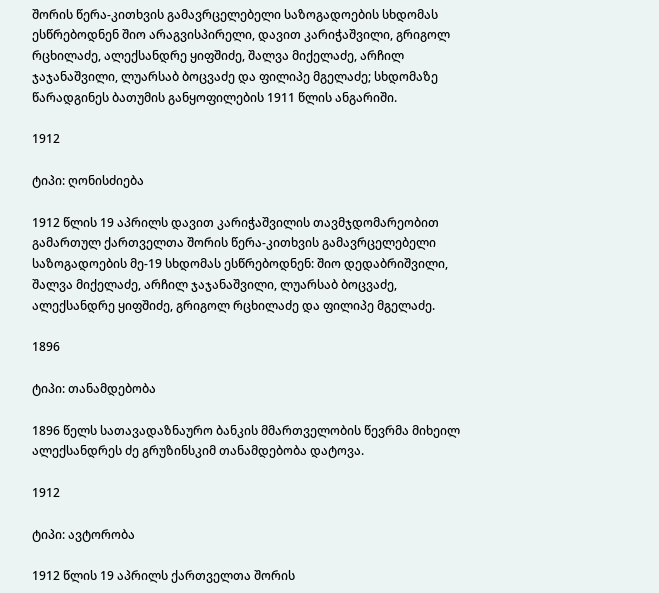შორის წერა-კითხვის გამავრცელებელი საზოგადოების სხდომას ესწრებოდნენ შიო არაგვისპირელი, დავით კარიჭაშვილი, გრიგოლ რცხილაძე, ალექსანდრე ყიფშიძე, შალვა მიქელაძე, არჩილ ჯაჯანაშვილი, ლუარსაბ ბოცვაძე და ფილიპე მგელაძე; სხდომაზე წარადგინეს ბათუმის განყოფილების 1911 წლის ანგარიში.

1912

ტიპი: ღონისძიება

1912 წლის 19 აპრილს დავით კარიჭაშვილის თავმჯდომარეობით გამართულ ქართველთა შორის წერა-კითხვის გამავრცელებელი საზოგადოების მე-19 სხდომას ესწრებოდნენ: შიო დედაბრიშვილი, შალვა მიქელაძე, არჩილ ჯაჯანაშვილი, ლუარსაბ ბოცვაძე, ალექსანდრე ყიფშიძე, გრიგოლ რცხილაძე და ფილიპე მგელაძე.

1896

ტიპი: თანამდებობა

1896 წელს სათავადაზნაურო ბანკის მმართველობის წევრმა მიხეილ ალექსანდრეს ძე გრუზინსკიმ თანამდებობა დატოვა.

1912

ტიპი: ავტორობა

1912 წლის 19 აპრილს ქართველთა შორის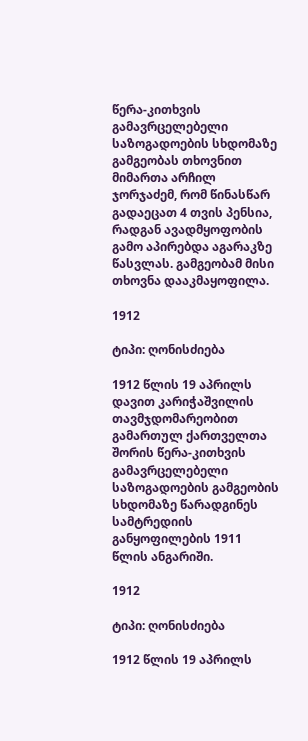წერა-კითხვის გამავრცელებელი საზოგადოების სხდომაზე გამგეობას თხოვნით მიმართა არჩილ ჯორჯაძემ, რომ წინასწარ გადაეცათ 4 თვის პენსია, რადგან ავადმყოფობის გამო აპირებდა აგარაკზე წასვლას. გამგეობამ მისი თხოვნა დააკმაყოფილა.

1912

ტიპი: ღონისძიება

1912 წლის 19 აპრილს დავით კარიჭაშვილის თავმჯდომარეობით გამართულ ქართველთა შორის წერა-კითხვის გამავრცელებელი საზოგადოების გამგეობის სხდომაზე წარადგინეს სამტრედიის განყოფილების 1911 წლის ანგარიში.

1912

ტიპი: ღონისძიება

1912 წლის 19 აპრილს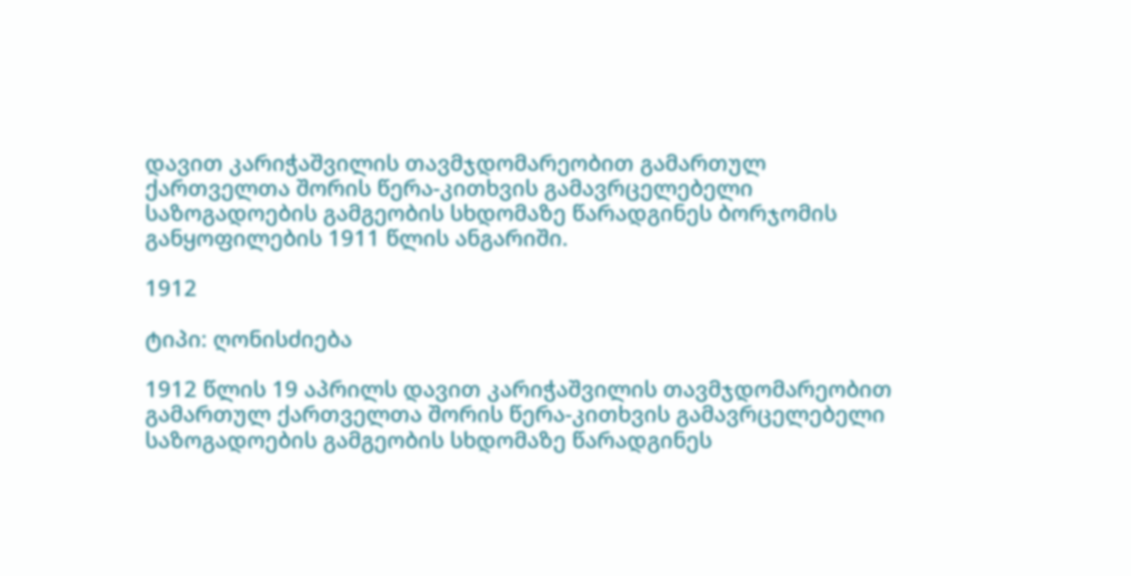დავით კარიჭაშვილის თავმჯდომარეობით გამართულ ქართველთა შორის წერა-კითხვის გამავრცელებელი საზოგადოების გამგეობის სხდომაზე წარადგინეს ბორჯომის განყოფილების 1911 წლის ანგარიში.

1912

ტიპი: ღონისძიება

1912 წლის 19 აპრილს დავით კარიჭაშვილის თავმჯდომარეობით გამართულ ქართველთა შორის წერა-კითხვის გამავრცელებელი საზოგადოების გამგეობის სხდომაზე წარადგინეს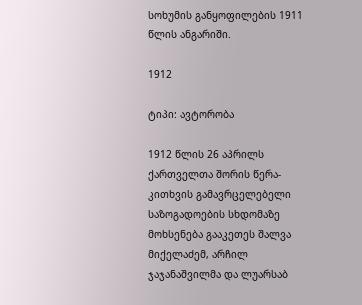სოხუმის განყოფილების 1911 წლის ანგარიში.

1912

ტიპი: ავტორობა

1912 წლის 26 აპრილს ქართველთა შორის წერა-კითხვის გამავრცელებელი საზოგადოების სხდომაზე მოხსენება გააკეთეს შალვა მიქელაძემ, არჩილ ჯაჯანაშვილმა და ლუარსაბ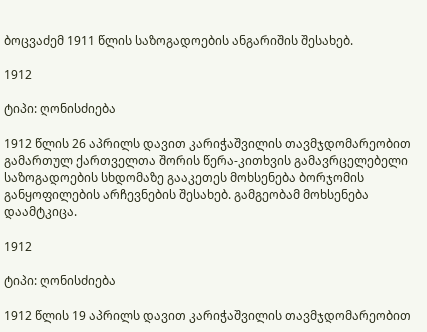ბოცვაძემ 1911 წლის საზოგადოების ანგარიშის შესახებ.

1912

ტიპი: ღონისძიება

1912 წლის 26 აპრილს დავით კარიჭაშვილის თავმჯდომარეობით გამართულ ქართველთა შორის წერა-კითხვის გამავრცელებელი საზოგადოების სხდომაზე გააკეთეს მოხსენება ბორჯომის განყოფილების არჩევნების შესახებ. გამგეობამ მოხსენება დაამტკიცა.

1912

ტიპი: ღონისძიება

1912 წლის 19 აპრილს დავით კარიჭაშვილის თავმჯდომარეობით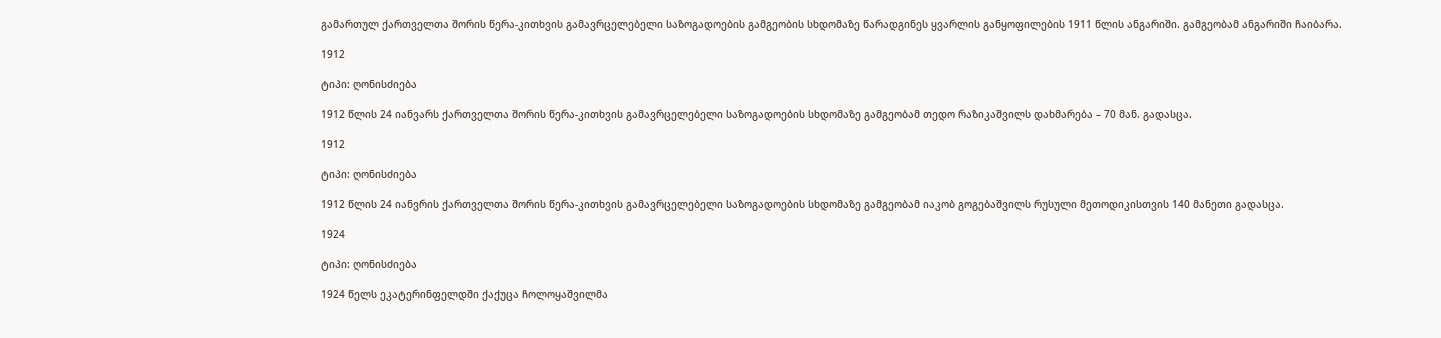გამართულ ქართველთა შორის წერა-კითხვის გამავრცელებელი საზოგადოების გამგეობის სხდომაზე წარადგინეს ყვარლის განყოფილების 1911 წლის ანგარიში. გამგეობამ ანგარიში ჩაიბარა.

1912

ტიპი: ღონისძიება

1912 წლის 24 იანვარს ქართველთა შორის წერა-კითხვის გამავრცელებელი საზოგადოების სხდომაზე გამგეობამ თედო რაზიკაშვილს დახმარება – 70 მან. გადასცა.

1912

ტიპი: ღონისძიება

1912 წლის 24 იანვრის ქართველთა შორის წერა-კითხვის გამავრცელებელი საზოგადოების სხდომაზე გამგეობამ იაკობ გოგებაშვილს რუსული მეთოდიკისთვის 140 მანეთი გადასცა.

1924

ტიპი: ღონისძიება

1924 წელს ეკატერინფელდში ქაქუცა ჩოლოყაშვილმა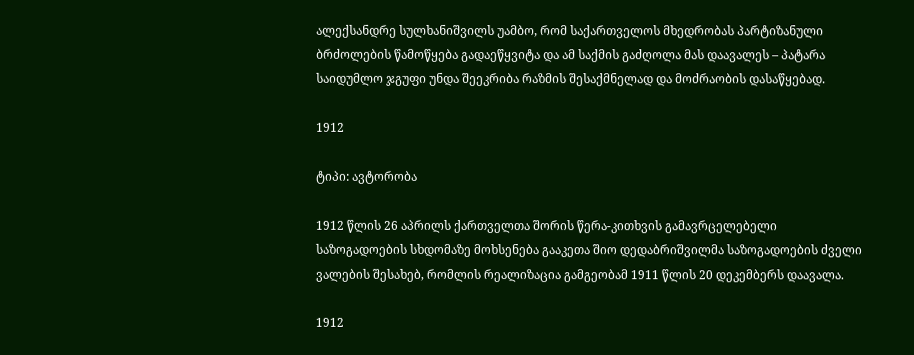ალექსანდრე სულხანიშვილს უამბო, რომ საქართველოს მხედრობას პარტიზანული ბრძოლების წამოწყება გადაეწყვიტა და ამ საქმის გაძღოლა მას დაავალეს – პატარა საიდუმლო ჯგუფი უნდა შეეკრიბა რაზმის შესაქმნელად და მოძრაობის დასაწყებად.

1912

ტიპი: ავტორობა

1912 წლის 26 აპრილს ქართველთა შორის წერა-კითხვის გამავრცელებელი საზოგადოების სხდომაზე მოხსენება გააკეთა შიო დედაბრიშვილმა საზოგადოების ძველი ვალების შესახებ, რომლის რეალიზაცია გამგეობამ 1911 წლის 20 დეკემბერს დაავალა.

1912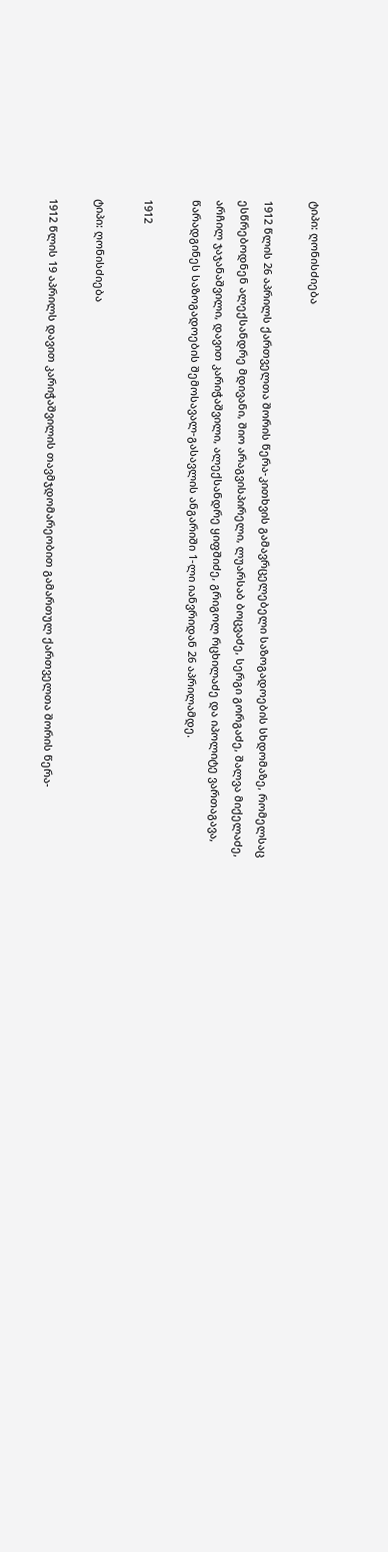ტიპი: ღონისძიება

1912 წლის 26 აპრილს ქართველთა შორის წერა-კითხვის გამავრცელებელი საზოგადოების სხდომაზე, რომელსაც ესწრებოდნენ ალექსანდრე მდივანი, შიო არაგვისპირელი, ლუარსაბ ბოცვაძე, სერგი გორგაძე, შალვა მიქელაძე, არჩილ ჯაჯანაშვილი, დავით კარიჭაშვილი, ალექსანდრე ყიფშიძე, გრიგოლ რცხილაძე და იპოლიტე ვართაგავა, წარადგინეს საზოგადოების შემოსავალ-გასავლის ანგარიში 1-ლი იანვრიდან 26 აპრილამდე.

1912

ტიპი: ღონისძიება

1912 წლის 19 აპრილს დავით კარიჭაშვილის თავმჯდომარეობით გამართულ ქართველთა შორის წერა-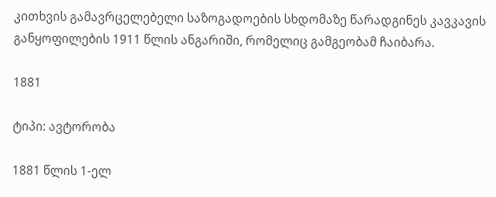კითხვის გამავრცელებელი საზოგადოების სხდომაზე წარადგინეს კავკავის განყოფილების 1911 წლის ანგარიში, რომელიც გამგეობამ ჩაიბარა.

1881

ტიპი: ავტორობა

1881 წლის 1-ელ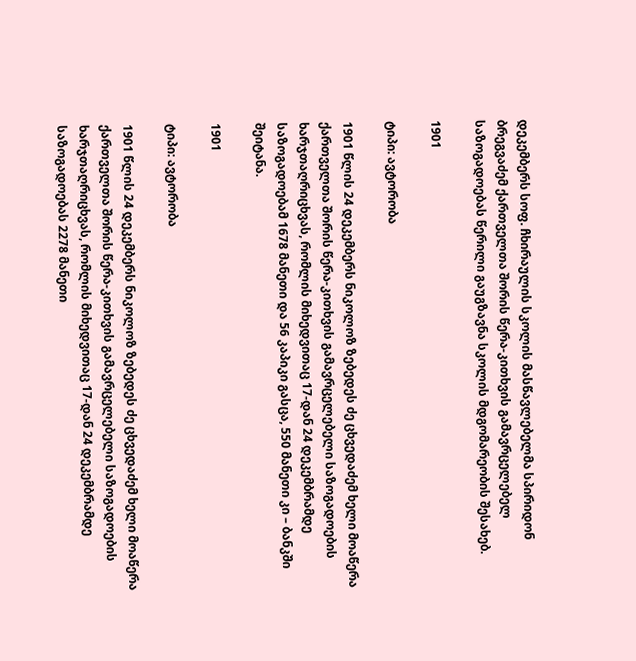დეკემბერს სოფ. ჩხირაულის სკოლის მასწავლებელმა სპირიდონ ბრეგვაძემ ქართველთა შორის წერა-კითხვის გამავრცელებელ საზოგადოებას წერილი გაუგზავნა სკოლის მდგომარეობის შესახებ.

1901

ტიპი: ავტორობა

1901 წლის 24 დეკემბერს ნიკოლოზ ზებედეს ძე ცხვედაძემ ხელი მოაწერა ქართველთა შორის წერა-კითხვის გამავრცელებელი საზოგადოების ხარჯთაღრიცხვას, რომლის მიხედვითაც 17-დან 24 დეკემბრამდე საზოგადოებამ 1678 მანეთი და 56 კაპიკი გასცა, 550 მანეთი კი – ბანკში შეიტანა.

1901

ტიპი: ავტორობა

1901 წლის 24 დეკემბერს ნიკოლოზ ზებედეს ძე ცხვედაძემ ხელი მოაწერა ქართველთა შორის წერა-კითხვის გამავრცელებელი საზოგადოების ხარჯთაღრიცხვას, რომლის მიხედვითაც 17-დან 24 დეკემბრამდე საზოგადოებას 2278 მანეთი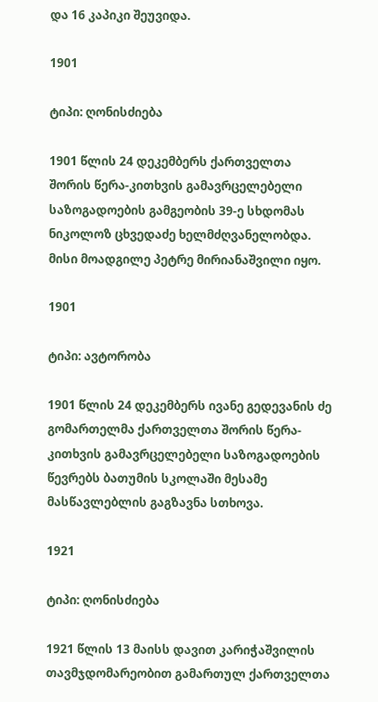და 16 კაპიკი შეუვიდა.

1901

ტიპი: ღონისძიება

1901 წლის 24 დეკემბერს ქართველთა შორის წერა-კითხვის გამავრცელებელი საზოგადოების გამგეობის 39-ე სხდომას ნიკოლოზ ცხვედაძე ხელმძღვანელობდა. მისი მოადგილე პეტრე მირიანაშვილი იყო.

1901

ტიპი: ავტორობა

1901 წლის 24 დეკემბერს ივანე გედევანის ძე გომართელმა ქართველთა შორის წერა-კითხვის გამავრცელებელი საზოგადოების წევრებს ბათუმის სკოლაში მესამე მასწავლებლის გაგზავნა სთხოვა.

1921

ტიპი: ღონისძიება

1921 წლის 13 მაისს დავით კარიჭაშვილის თავმჯდომარეობით გამართულ ქართველთა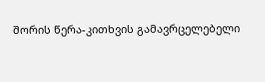შორის წერა-კითხვის გამავრცელებელი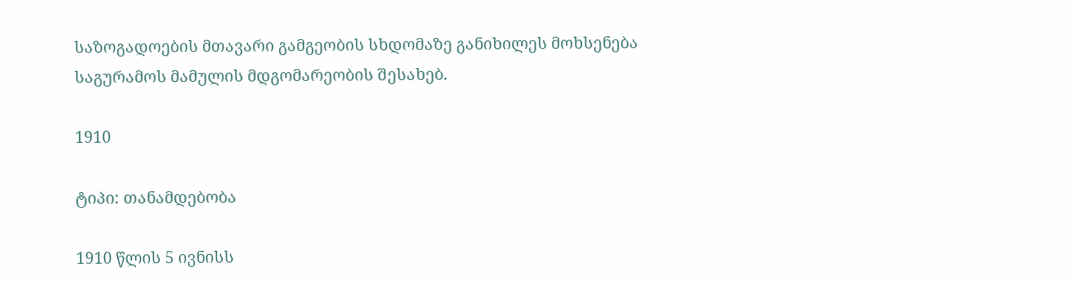საზოგადოების მთავარი გამგეობის სხდომაზე განიხილეს მოხსენება საგურამოს მამულის მდგომარეობის შესახებ.

1910

ტიპი: თანამდებობა

1910 წლის 5 ივნისს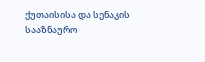ქუთაისისა და სენაკის სააზნაურო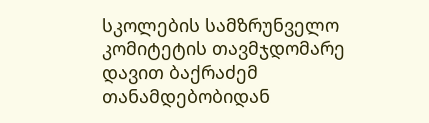სკოლების სამზრუნველო კომიტეტის თავმჯდომარე დავით ბაქრაძემ თანამდებობიდან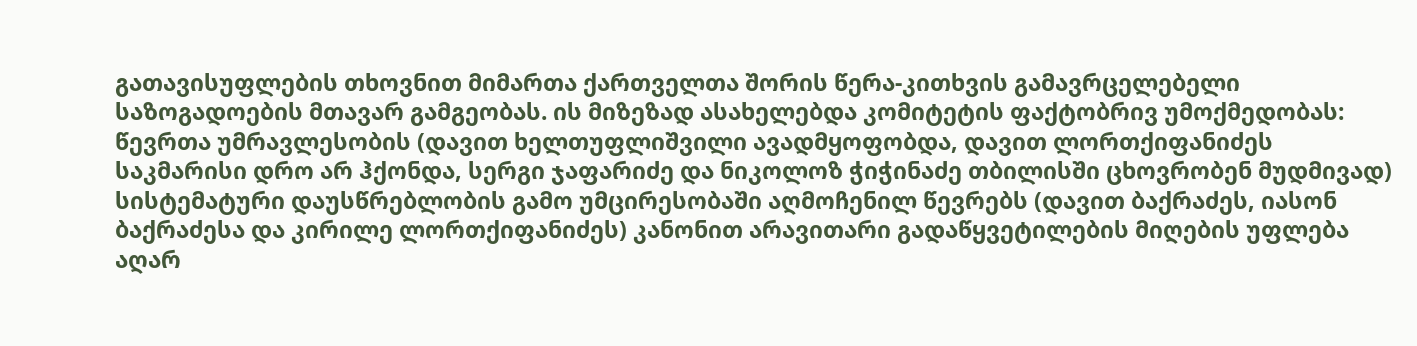გათავისუფლების თხოვნით მიმართა ქართველთა შორის წერა-კითხვის გამავრცელებელი საზოგადოების მთავარ გამგეობას. ის მიზეზად ასახელებდა კომიტეტის ფაქტობრივ უმოქმედობას: წევრთა უმრავლესობის (დავით ხელთუფლიშვილი ავადმყოფობდა, დავით ლორთქიფანიძეს საკმარისი დრო არ ჰქონდა, სერგი ჯაფარიძე და ნიკოლოზ ჭიჭინაძე თბილისში ცხოვრობენ მუდმივად) სისტემატური დაუსწრებლობის გამო უმცირესობაში აღმოჩენილ წევრებს (დავით ბაქრაძეს, იასონ ბაქრაძესა და კირილე ლორთქიფანიძეს) კანონით არავითარი გადაწყვეტილების მიღების უფლება აღარ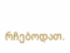რჩებოდათ.